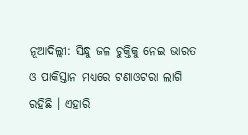ନୂଆଦିଲ୍ଲୀ: ସିନ୍ଧୁ ଜଳ ଚୁକ୍ତିକୁ ନେଇ ଭାରତ ଓ ପାକିସ୍ତାନ ମଧ୍ୟରେ ଟଣାଓଟରା ଲାଗି ରହିଛି । ଏହାରି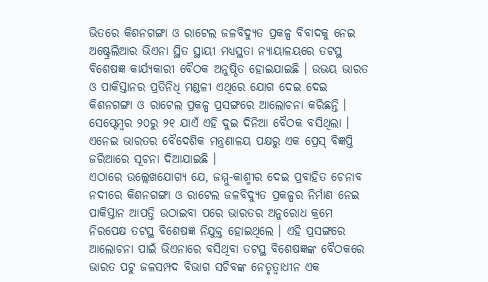ଭିତରେ କିଶନଗଙ୍ଗା ଓ ରାଟେଲ ଜଳବିଦ୍ୟୁତ ପ୍ରକଳ୍ପ ବିବାଦକୁ ନେଇ ଅଷ୍ଟ୍ରେଲିଆର ଭିଏନା ସ୍ଥିତ ସ୍ଥାୟୀ ମଧ୍ୟସ୍ଥତା ନ୍ୟାୟାଳୟରେ ତଟସ୍ଥ ବିଶେଷଜ୍ଞ କାର୍ଯ୍ୟକାରୀ ବୈଠକ ଅନୁଷ୍ଠିତ ହୋଇଯାଇଛି । ଉଭୟ ଭାରତ ଓ ପାକିସ୍ତାନର ପ୍ରତିନିଧି ମଣ୍ଡଳୀ ଏଥିରେ ଯୋଗ ଦେଇ ଦେଇ କିଶନଗଙ୍ଗା ଓ ରାଟେଲ ପ୍ରକଳ୍ପ ପ୍ରସଙ୍ଗରେ ଆଲୋଚନା କରିଛନ୍ତି । ସେପ୍ଟେମ୍ବର ୨୦ରୁ ୨୧ ଯାଏଁ ଏହି ଦୁଇ ଦିନିଆ ବୈଠକ ବସିଥିଲା । ଏନେଇ ଭାରତର ବୈଦେଶିକ ମନ୍ତ୍ରଣାଳୟ ପକ୍ଷରୁ ଏକ ପ୍ରେସ୍ ବିଜ୍ଞପ୍ତି ଜରିଆରେ ସୂଚନା ଦିଆଯାଇଛି ।
ଏଠାରେ ଉଲ୍ଲେଖଯୋଗ୍ୟ ଯେ, ଜମ୍ମୁ-କାଶ୍ମୀର ଦେଇ ପ୍ରବାହିତ ଚେନାବ ନଦୀରେ କିଶନଗଙ୍ଗା ଓ ରାଟେଲ ଜଳବିଦ୍ୟୁତ ପ୍ରକଳ୍ପର ନିର୍ମାଣ ନେଇ ପାକିସ୍ତାନ ଆପତ୍ତି ଉଠାଇବା ପରେ ଭାରତର ଅନୁରୋଧ କ୍ରମେ ନିରପେକ୍ଷ ତଟସ୍ଥ ବିଶେଷଜ୍ଞ ନିଯୁକ୍ତ ହୋଇଥିଲେ । ଏହି ପ୍ରସଙ୍ଗରେ ଆଲୋଚନା ପାଇଁ ଭିଏନାରେ ବସିଥିବା ତଟସ୍ଥ ବିଶେଷଜ୍ଞଙ୍କ ବୈଠକରେ ଭାରତ ପଟୁ ଜଳସମ୍ପଦ ବିଭାଗ ସଚିବଙ୍କ ନେତୃତ୍ବାଧୀନ ଏକ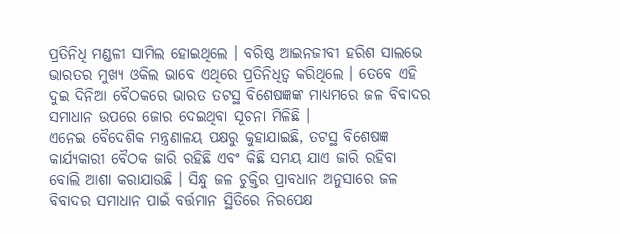ପ୍ରତିନିଧି ମଣ୍ଡଳୀ ସାମିଲ ହୋଇଥିଲେ । ବରିଷ୍ଠ ଆଇନଜୀବୀ ହରିଶ ସାଲଭେ ଭାରତର ମୁଖ୍ୟ ଓକିଲ ଭାବେ ଏଥିରେ ପ୍ରତିନିଧିତ୍ବ କରିଥିଲେ । ତେବେ ଏହି ଦୁଇ ଦିନିଆ ବୈଠକରେ ଭାରତ ତଟସ୍ଥ ବିଶେଷଜ୍ଞଙ୍କ ମାଧ୍ୟମରେ ଜଳ ବିବାଦର ସମାଧାନ ଉପରେ ଜୋର ଦେଇଥିବା ସୂଚନା ମିଳିଛି ।
ଏନେଇ ବୈଦେଶିକ ମନ୍ତ୍ରଣାଳୟ ପକ୍ଷରୁ କୁହାଯାଇଛି, ତଟସ୍ଥ ବିଶେଷଜ୍ଞ କାର୍ଯ୍ୟକାରୀ ବୈଠକ ଜାରି ରହିଛି ଏବଂ କିଛି ସମୟ ଯାଏ ଜାରି ରହିବା ବୋଲି ଆଶା କରାଯାଉଛି । ସିନ୍ଧୁ ଜଳ ଚୁକ୍ତିର ପ୍ରାବଧାନ ଅନୁସାରେ ଜଳ ବିବାଦର ସମାଧାନ ପାଇଁ ବର୍ତ୍ତମାନ ସ୍ଥିତିରେ ନିରପେକ୍ଷ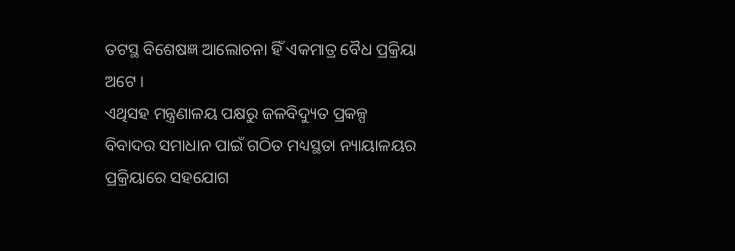ତଟସ୍ଥ ବିଶେଷଜ୍ଞ ଆଲୋଚନା ହିଁ ଏକମାତ୍ର ବୈଧ ପ୍ରକ୍ରିୟା ଅଟେ ।
ଏଥିସହ ମନ୍ତ୍ରଣାଳୟ ପକ୍ଷରୁ ଜଳବିଦ୍ୟୁତ ପ୍ରକଳ୍ପ ବିବାଦର ସମାଧାନ ପାଇଁ ଗଠିତ ମଧ୍ୟସ୍ଥତା ନ୍ୟାୟାଳୟର ପ୍ରକ୍ରିୟାରେ ସହଯୋଗ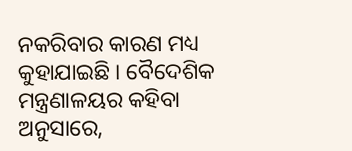ନକରିବାର କାରଣ ମଧ୍ୟ କୁହାଯାଇଛି । ବୈଦେଶିକ ମନ୍ତ୍ରଣାଳୟର କହିବା ଅନୁସାରେ,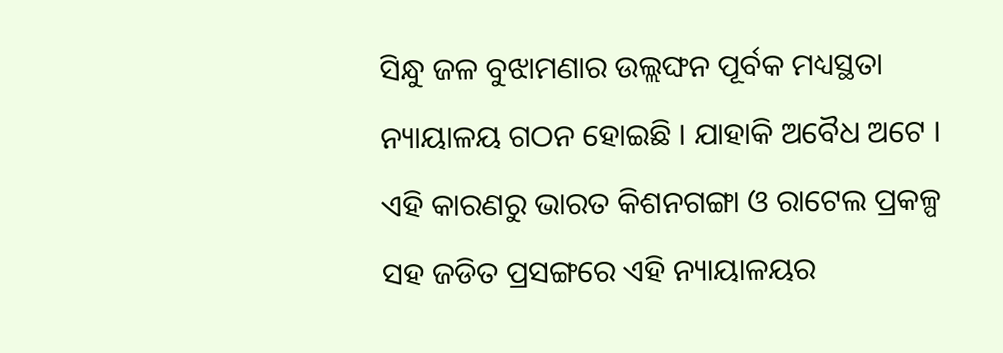ସିନ୍ଧୁ ଜଳ ବୁଝାମଣାର ଉଲ୍ଲଙ୍ଘନ ପୂର୍ବକ ମଧ୍ୟସ୍ଥତା ନ୍ୟାୟାଳୟ ଗଠନ ହୋଇଛି । ଯାହାକି ଅବୈଧ ଅଟେ । ଏହି କାରଣରୁ ଭାରତ କିଶନଗଙ୍ଗା ଓ ରାଟେଲ ପ୍ରକଳ୍ପ ସହ ଜଡିତ ପ୍ରସଙ୍ଗରେ ଏହି ନ୍ୟାୟାଳୟର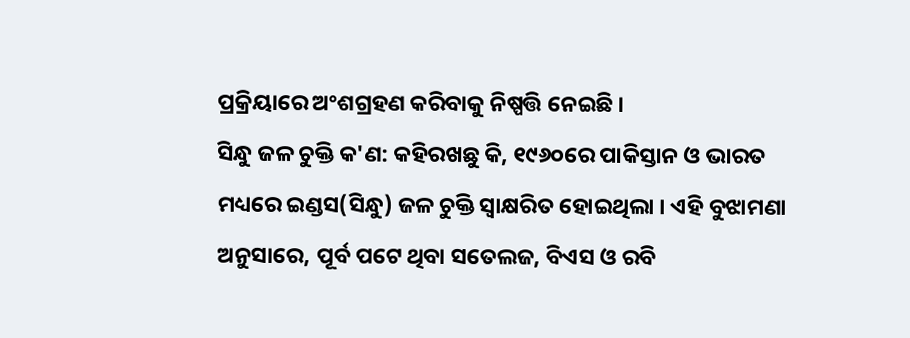ପ୍ରକ୍ରିୟାରେ ଅଂଶଗ୍ରହଣ କରିବାକୁ ନିଷ୍ପତ୍ତି ନେଇଛି ।
ସିନ୍ଧୁ ଜଳ ଚୁକ୍ତି କ'ଣ: କହିରଖଛୁ କି, ୧୯୬୦ରେ ପାକିସ୍ତାନ ଓ ଭାରତ ମଧ୍ୟରେ ଇଣ୍ଡସ(ସିନ୍ଧୁ) ଜଳ ଚୁକ୍ତି ସ୍ବାକ୍ଷରିତ ହୋଇଥିଲା । ଏହି ବୁଝାମଣା ଅନୁସାରେ, ପୂର୍ବ ପଟେ ଥିବା ସତେଲଜ, ବିଏସ ଓ ରବି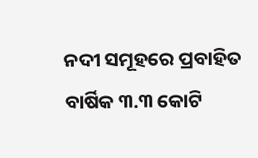ନଦୀ ସମୂହରେ ପ୍ରବାହିତ ବାର୍ଷିକ ୩.୩ କୋଟି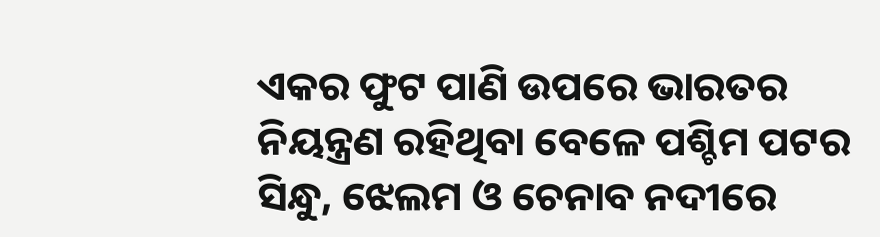ଏକର ଫୁଟ ପାଣି ଉପରେ ଭାରତର ନିୟନ୍ତ୍ରଣ ରହିଥିବା ବେଳେ ପଶ୍ଚିମ ପଟର ସିନ୍ଧୁ, ଝେଲମ ଓ ଚେନାବ ନଦୀରେ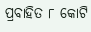ପ୍ରବାହିତ ୮ କୋଟି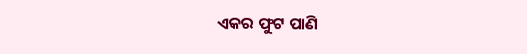ଏକର ଫୁଟ ପାଣି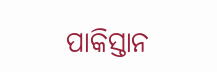ପାକିସ୍ତାନ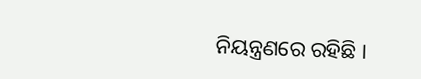ନିୟନ୍ତ୍ରଣରେ ରହିଛି ।